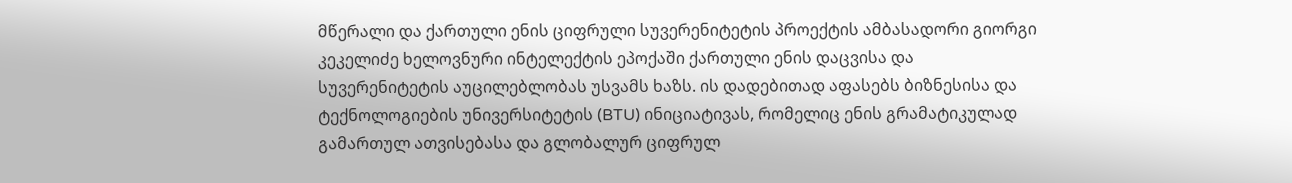მწერალი და ქართული ენის ციფრული სუვერენიტეტის პროექტის ამბასადორი გიორგი კეკელიძე ხელოვნური ინტელექტის ეპოქაში ქართული ენის დაცვისა და სუვერენიტეტის აუცილებლობას უსვამს ხაზს. ის დადებითად აფასებს ბიზნესისა და ტექნოლოგიების უნივერსიტეტის (BTU) ინიციატივას, რომელიც ენის გრამატიკულად გამართულ ათვისებასა და გლობალურ ციფრულ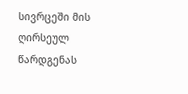სივრცეში მის ღირსეულ წარდგენას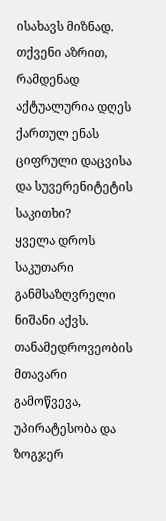ისახავს მიზნად.
თქვენი აზრით, რამდენად აქტუალურია დღეს ქართულ ენას ციფრული დაცვისა და სუვერენიტეტის საკითხი?
ყველა დროს საკუთარი განმსაზღვრელი ნიშანი აქვს. თანამედროვეობის მთავარი გამოწვევა, უპირატესობა და ზოგჯერ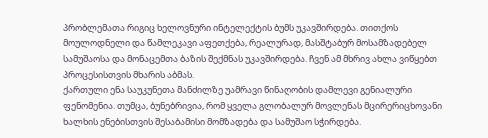პრობლემათა რიგიც ხელოვნური ინტელექტის ბუმს უკავშირდება. თითქოს მოულოდნელი და წამლეკავი აფეთქება, რეალურად, მასშტაბურ მოსამზადებელ სამუშაოსა და მონაცემთა ბაზის შექმნას უკავშირდება. ჩვენ ამ მხრივ ახლა ვიწყებთ პროცესისთვის მხარის აბმას.
ქართული ენა საუკუნეთა მანძილზე უამრავი წინაღობის დამლევი გენიალური ფენომენია. თუმცა, ბუნებრივია, რომ ყველა გლობალურ მოვლენას მცირერიცხოვანი ხალხის ენებისთვის შესაბამისი მომზადება და სამუშაო სჭირდება.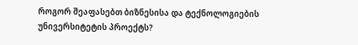როგორ შეაფასებთ ბიზნესისა და ტექნოლოგიების უნივერსიტეტის პროექტს?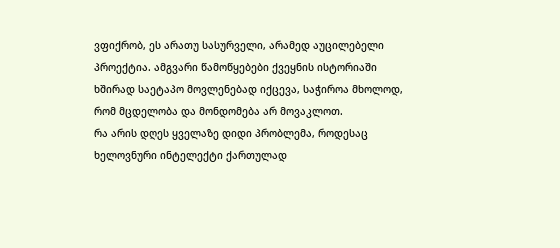ვფიქრობ, ეს არათუ სასურველი, არამედ აუცილებელი პროექტია. ამგვარი წამოწყებები ქვეყნის ისტორიაში ხშირად საეტაპო მოვლენებად იქცევა, საჭიროა მხოლოდ, რომ მცდელობა და მონდომება არ მოვაკლოთ.
რა არის დღეს ყველაზე დიდი პრობლემა, როდესაც ხელოვნური ინტელექტი ქართულად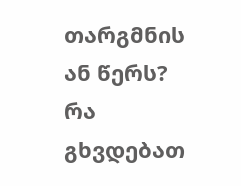თარგმნის ან წერს? რა გხვდებათ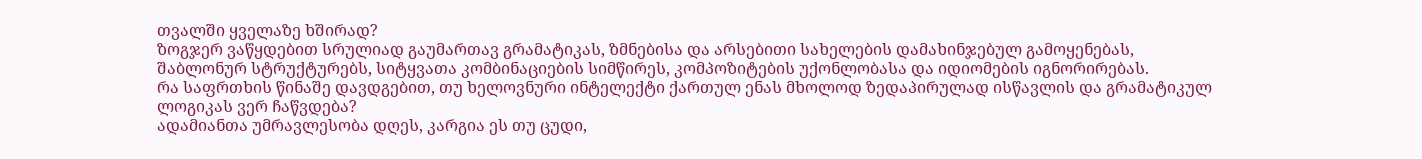თვალში ყველაზე ხშირად?
ზოგჯერ ვაწყდებით სრულიად გაუმართავ გრამატიკას, ზმნებისა და არსებითი სახელების დამახინჯებულ გამოყენებას, შაბლონურ სტრუქტურებს, სიტყვათა კომბინაციების სიმწირეს, კომპოზიტების უქონლობასა და იდიომების იგნორირებას.
რა საფრთხის წინაშე დავდგებით, თუ ხელოვნური ინტელექტი ქართულ ენას მხოლოდ ზედაპირულად ისწავლის და გრამატიკულ ლოგიკას ვერ ჩაწვდება?
ადამიანთა უმრავლესობა დღეს, კარგია ეს თუ ცუდი,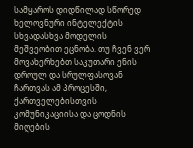სამყაროს დიდწილად სწორედ ხელოვნური ინტელექტის სხვადასხვა მოდელის მეშვეობით ეცნობა. თუ ჩვენ ვერ მოვახერხებთ საკუთარი ენის დროულ და სრულფასოვან ჩართვას ამ პროცესში, ქართველებისთვის კომუნიკაციისა და ცოდნის მიღების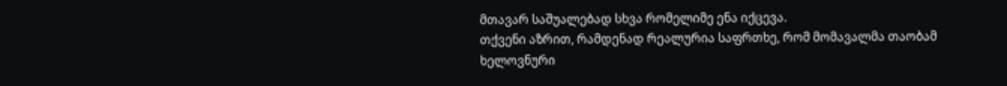მთავარ საშუალებად სხვა რომელიმე ენა იქცევა.
თქვენი აზრით, რამდენად რეალურია საფრთხე, რომ მომავალმა თაობამ ხელოვნური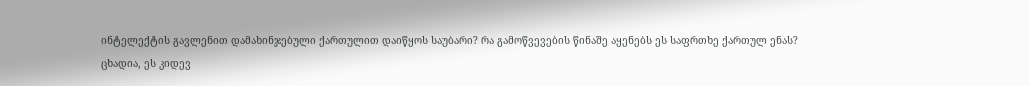ინტელექტის გავლენით დამახინჯებული ქართულით დაიწყოს საუბარი? რა გამოწვევების წინაშე აყენებს ეს საფრთხე ქართულ ენას?
ცხადია, ეს კიდევ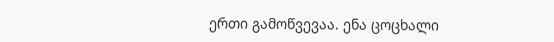ერთი გამოწვევაა. ენა ცოცხალი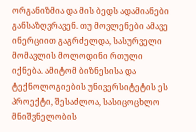ორგანიზმია და მის ბედს ადამიანები განსაზღვრავენ. თუ მოვლენები ამავე ინერციით გაგრძელდა, სასურველი მომავლის მოლოდინი რთული იქნება. ამიტომ ბიზნესისა და ტექნოლოგიების უნივერსიტეტის ეს პროექტი, შესაძლოა, სასიცოცხლო მნიშვნელობის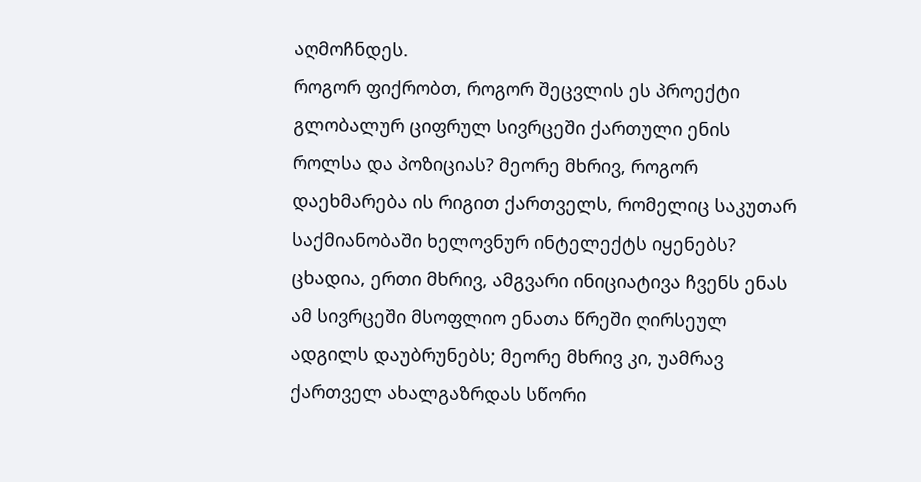აღმოჩნდეს.
როგორ ფიქრობთ, როგორ შეცვლის ეს პროექტი გლობალურ ციფრულ სივრცეში ქართული ენის როლსა და პოზიციას? მეორე მხრივ, როგორ დაეხმარება ის რიგით ქართველს, რომელიც საკუთარ საქმიანობაში ხელოვნურ ინტელექტს იყენებს?
ცხადია, ერთი მხრივ, ამგვარი ინიციატივა ჩვენს ენას ამ სივრცეში მსოფლიო ენათა წრეში ღირსეულ ადგილს დაუბრუნებს; მეორე მხრივ კი, უამრავ ქართველ ახალგაზრდას სწორი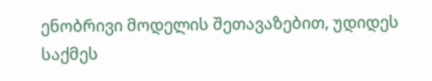ენობრივი მოდელის შეთავაზებით, უდიდეს საქმეს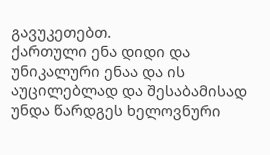გავუკეთებთ.
ქართული ენა დიდი და უნიკალური ენაა და ის აუცილებლად და შესაბამისად უნდა წარდგეს ხელოვნური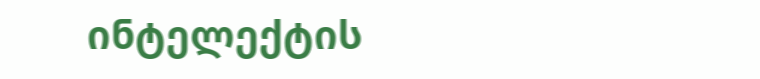ინტელექტის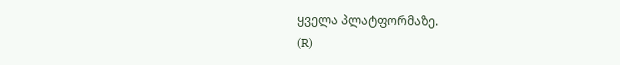ყველა პლატფორმაზე.
(R)